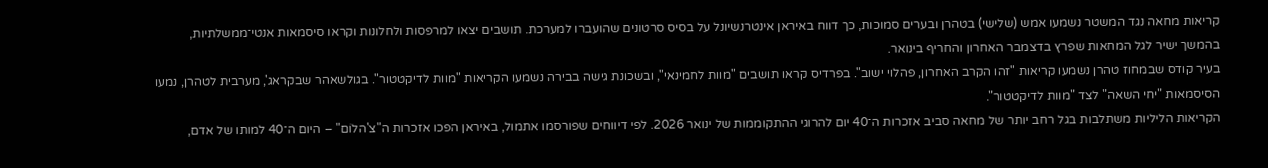קריאות מחאה נגד המשטר נשמעו אמש (שלישי) בטהרן ובערים סמוכות, כך דווח באיראן אינטרנשיונל על בסיס סרטונים שהועברו למערכת. תושבים יצאו למרפסות ולחלונות וקראו סיסמאות אנטי־ממשלתיות, בהמשך ישיר לגל המחאות שפרץ בדצמבר האחרון והחריף בינואר.
בעיר קודס שבמחוז טהרן נשמעו קריאות "זהו הקרב האחרון, פהלוי ישוב". בפרדיס קראו תושבים "מוות לחמינאי", ובשכונת גישה בבירה נשמעו הקריאות "מוות לדיקטטור". בגולשאהר שבקראג', מערבית לטהרן, נמעו הסיסמאות "יחי השאה" לצד "מוות לדיקטטור".
הקריאות הליליות משתלבות בגל רחב יותר של מחאה סביב אזכרות ה־40 יום להרוגי ההתקוממות של ינואר 2026. לפי דיווחים שפורסמו אתמול, באיראן הפכו אזכרות ה"צ'הלוֹם" – היום ה־40 למותו של אדם,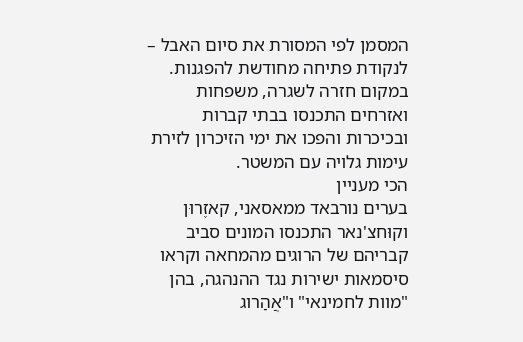המסמן לפי המסורת את סיום האבל – לנקודת פתיחה מחודשת להפגנות. במקום חזרה לשגרה, משפחות ואזרחים התכנסו בבתי קברות ובכיכרות והפכו את ימי הזיכרון לזירת עימות גלויה עם המשטר.
הכי מעניין
בערים נורבאד ממאסאני, קאזֶרוּן וקוּחצ'נאר התכנסו המונים סביב קבריהם של הרוגים מהמחאה וקראו סיסמאות ישירות נגד ההנהגה, בהן "מוות לחמינאי" ו"אֲהַרוג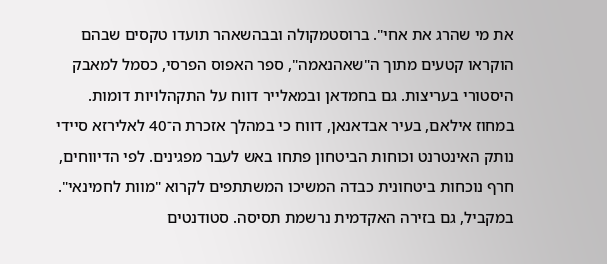את מי שהרג את אחי". ברוסטמקולה ובבהשאהר תועדו טקסים שבהם הוקראו קטעים מתוך ה"שאהנאמה", ספר האפוס הפרסי, כסמל למאבק היסטורי בעריצות. גם בחמדאן ובמאלייר דווח על התקהלויות דומות.
במחוז אילאם, בעיר אבדאנאן, דווח כי במהלך אזכרת ה־40 לאלירזא סיידי נותק האינטרנט וכוחות הביטחון פתחו באש לעבר מפגינים. לפי הדיווחים, חרף נוכחות ביטחונית כבדה המשיכו המשתתפים לקרוא "מוות לחמינאי".
במקביל, גם בזירה האקדמית נרשמת תסיסה. סטודנטים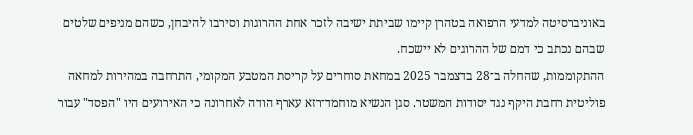באוניברסיטה למדעי הרפואה בטהרן קיימו שביתת ישיבה לזכר אחת ההרוגות וסירבו להיבחן, כשהם מניפים שלטים שבהם נכתב כי דמם של ההרוגים לא יישכח.
ההתקוממות, שהחלה ב־28 בדצמבר 2025 במחאת סוחרים על קריסת המטבע המקומי, התרחבה במהירות למחאה פוליטית רחבת היקף נגד יסודות המשטר. סגן הנשיא מוחמד־רזא עארף הודה לאחרונה כי האירועים היו "הפסד" עבור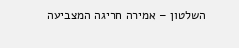השלטון – אמירה חריגה המצביעה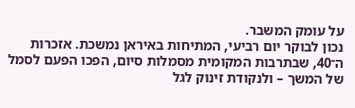על עומק המשבר.
נכון לבוקר יום רביעי, המתיחות באיראן נמשכת. אזכרות ה־40, שבתרבות המקומית מסמלות סיום, הפכו הפעם לסמל של המשך – ולנקודת זינוק לגל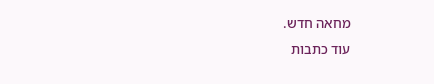מחאה חדש.
עוד כתבות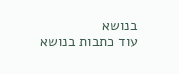בנושא
עוד כתבות בנושא